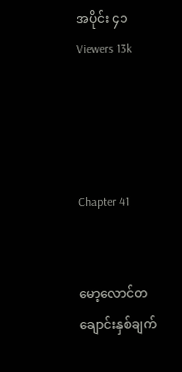အပိုင်း ၄၁
Viewers 13k




Chapter 41


မော့လောင်တ ချောင်းနှစ်ချက်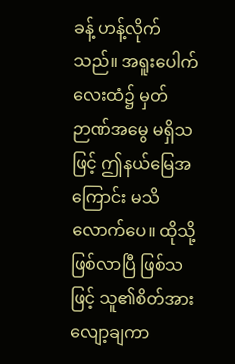ခန့် ဟန့်လိုက်သည်။ အရူးပေါက်လေးထံ၌ မှတ်ဉာဏ်အမွေ မရှိသဖြင့် ဤနယ်မြေအကြောင်း မသိလောက်ပေ။ ထိုသို့ဖြစ်လာပြီ ဖြစ်သဖြင့် သူ၏စိတ်အားလျော့ချကာ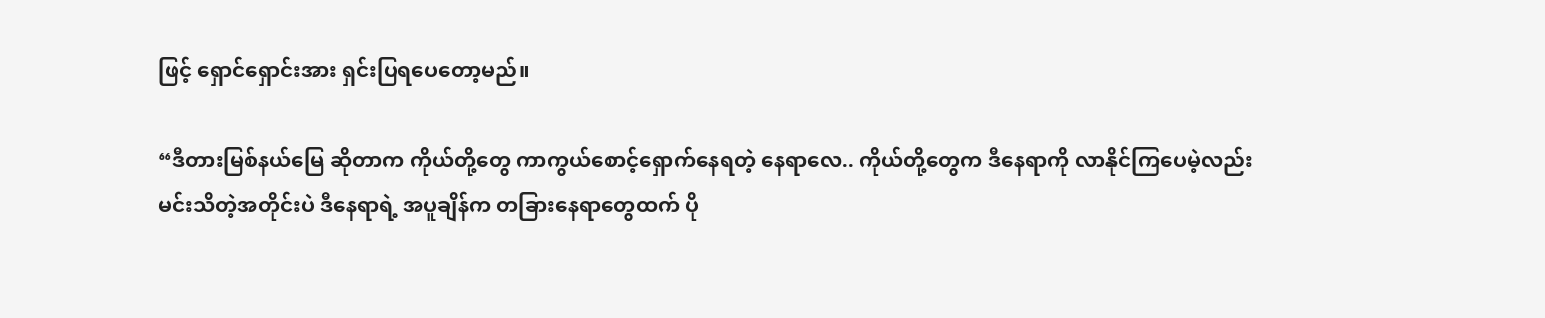ဖြင့် ရှောင်ရှောင်းအား ရှင်းပြရပေတော့မည်။

“ဒီတားမြစ်နယ်မြေ ဆိုတာက ကိုယ်တို့တွေ ကာကွယ်စောင့်ရှောက်နေရတဲ့ နေရာလေ.. ကိုယ်တို့တွေက ဒီနေရာကို လာနိုင်ကြပေမဲ့လည်း မင်းသိတဲ့အတိုင်းပဲ ဒီနေရာရဲ့ အပူချိန်က တခြားနေရာတွေထက် ပို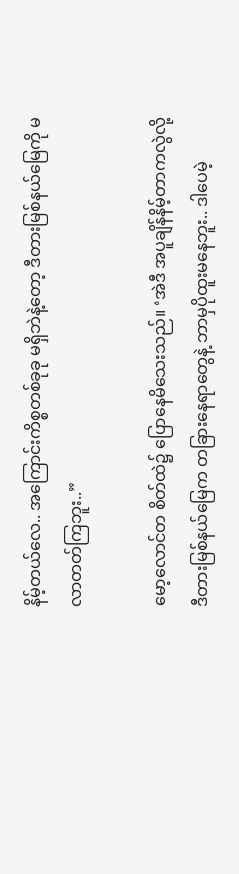နိမ့်တယ်လေ.. အကြောင်းကိစ္စတစ်ခုခု မရှိဘဲနဲ့တော့ ဒီတားမြစ်နယ်မြေကို မလာတတ်ကြဘူး..”

မော့လောင်တ စိတ်ထဲ၌ ပြောနေမိသေးသည်။ ‘အဲဒီ အပူချိန်နိမ့်တာကလွဲလို့ ဒီတားမြစ်နယ်မြေက တခြားနေရာတွေနဲ့ ဘာမှပိုထူးမနေဘူး.. ဒါပေမဲ့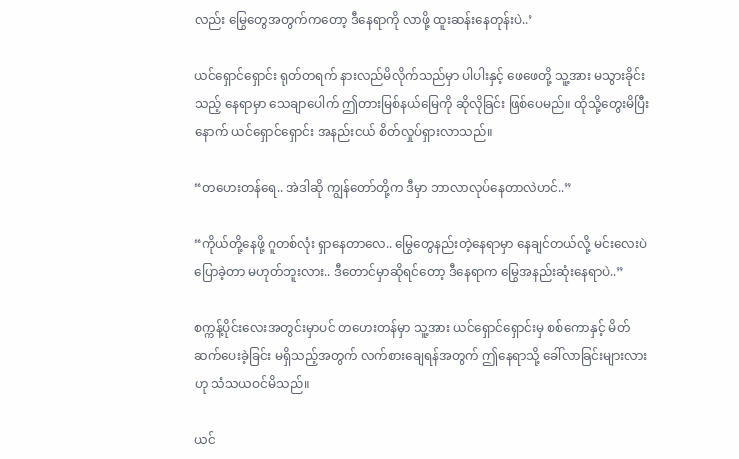လည်း မြွေတွေအတွက်ကတော့ ဒီနေရာကို လာဖို့ ထူးဆန်းနေတုန်းပဲ..’

ယင်ရှောင်ရှောင်း ရုတ်တရက် နားလည်မိလိုက်သည်မှာ ပါပါးနှင့် ဖေဖေတို့ သူ့အား မသွားခိုင်းသည့် နေရာမှာ သေချာပေါက် ဤတားမြစ်နယ်မြေကို ဆိုလိုခြင်း ဖြစ်ပေမည်။ ထိုသို့တွေးမိပြီးနောက် ယင်ရှောင်ရှောင်း အနည်းငယ် စိတ်လှုပ်ရှားလာသည်။

“တဟေးတန်ရေ.. အဲဒါဆို ကျွန်တော်တို့က ဒီမှာ ဘာလာလုပ်နေတာလဲဟင်..”

“ကိုယ်တို့နေဖို့ ဂူတစ်လုံး ရှာနေတာလေ.. မြွေတွေနည်းတဲ့နေရာမှာ နေချင်တယ်လို့ မင်းလေးပဲ ပြောခဲ့တာ မဟုတ်ဘူးလား.. ဒီတောင်မှာဆိုရင်တော့ ဒီနေရာက မြွေအနည်းဆုံးနေရာပဲ..”

စက္ကန့်ပိုင်းလေးအတွင်းမှာပင် တဟေးတန်မှာ သူ့အား ယင်ရှောင်ရှောင်းမှ စစ်ကောနှင့် မိတ်ဆက်ပေးခဲ့ခြင်း မရှိသည့်အတွက် လက်စားချေရန်အတွက် ဤနေရာသို့ ခေါ်လာခြင်းများလားဟု သံသယဝင်မိသည်။

ယင်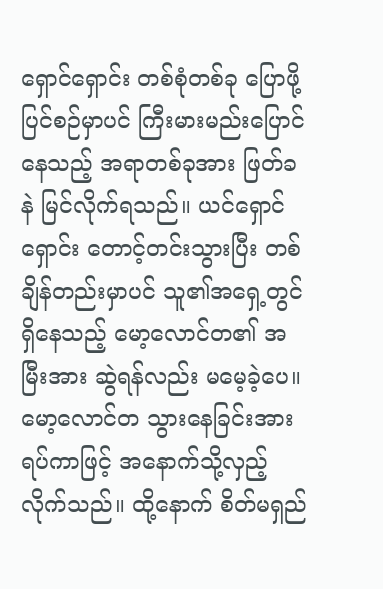ရှောင်ရှောင်း တစ်စုံတစ်ခု ပြောဖို့ပြင်စဉ်မှာပင် ကြီးမားမည်းပြောင်နေသည့် အရာတစ်ခုအား ဖြတ်ခနဲ မြင်လိုက်ရသည်။ ယင်ရှောင်ရှောင်း တောင့်တင်းသွားပြီး တစ်ချိန်တည်းမှာပင် သူ၏အရှေ့တွင် ရှိနေသည့် မော့လောင်တ၏ အမြီးအား ဆွဲရန်လည်း မမေ့ခဲ့ပေ။ မော့လောင်တ သွားနေခြင်းအား ရပ်ကာဖြင့် အနောက်သို့လှည့်လိုက်သည်။ ထို့နောက် စိတ်မရှည်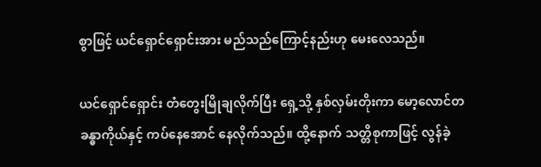စွာဖြင့် ယင်ရှောင်ရှောင်းအား မည်သည်ကြောင့်နည်းဟု မေးလေသည်။

ယင်ရှောင်ရှောင်း တံတွေးမြိုချလိုက်ပြီး ရှေ့သို့ နှစ်လှမ်းတိုးကာ မော့လောင်တ ခန္ဓာကိုယ်နှင့် ကပ်နေအောင် နေလိုက်သည်။ ထို့နောက် သတ္တိစုကာဖြင့် လွန်ခဲ့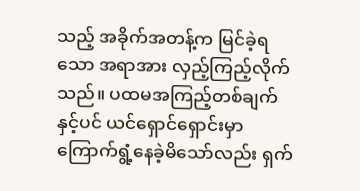သည့် အခိုက်အတန့်က မြင်ခဲ့ရသော အရာအား လှည့်ကြည့်လိုက်သည်။ ပထမအကြည့်တစ်ချက်နှင့်ပင် ယင်ရှောင်ရှောင်းမှာ ကြောက်ရွံ့နေခဲ့မိသော်လည်း ရှက်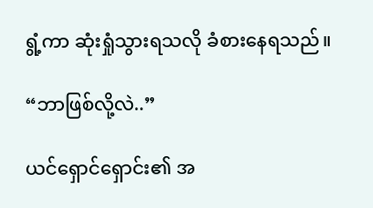ရွံ့ကာ ဆုံးရှုံသွားရသလို ခံစားနေရသည်။

“ဘာဖြစ်လို့လဲ..”

ယင်ရှောင်ရှောင်း၏ အ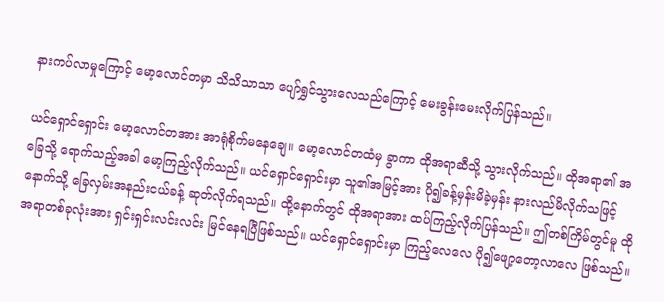နားကပ်လာမှုကြောင့် မော့လောင်တမှာ သိသိသာသာ ပျော်ရွှင်သွားလေသည်ကြောင့် မေးခွန်းမေးလိုက်ပြန်သည်။

ယင်ရှောင်ရှောင်း မော့လောင်တအား အာရုံစိုက်မနေချေ။ မော့လောင်တထံမှ ခွာကာ ထိုအရာဆီသို့ သွားလိုက်သည်။ ထိုအရာ၏ အခြေသို့ ရောက်သည့်အခါ မော့ကြည့်လိုက်သည်။ ယင်ရှောင်ရှောင်းမှာ သူ၏အမြင့်အား ပို၍ခန့်မှန်းမိခဲ့မှန်း နားလည်မိလိုက်သဖြင့် နောက်သို့ ခြေလှမ်းအနည်းငယ်ခန့် ဆုတ်လိုက်ရသည်။ ထို့နောက်တွင် ထိုအရာအား ထပ်ကြည့်လိုက်ပြန်သည်။ ဤတစ်ကြိမ်တွင်မူ ထိုအရာတစ်ခုလုံးအား ရှင်းရှင်းလင်းလင်း မြင်နေရပြီဖြစ်သည်။ ယင်ရှောင်ရှောင်းမှာ ကြည့်လေလေ ပို၍ဖျော့တော့လာလေ ဖြစ်သည်။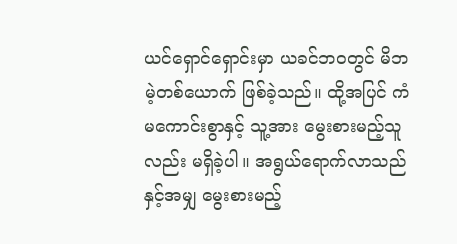ယင်ရှောင်ရှောင်းမှာ ယခင်ဘဝတွင် မိဘမဲ့တစ်ယောက် ဖြစ်ခဲ့သည်။ ထို့အပြင် ကံမကောင်းစွာနှင့် သူ့အား မွေးစားမည့်သူလည်း မရှိခဲ့ပါ။ အရွယ်‌ရောက်လာသည်နှင့်အမျှ မွေးစားမည့်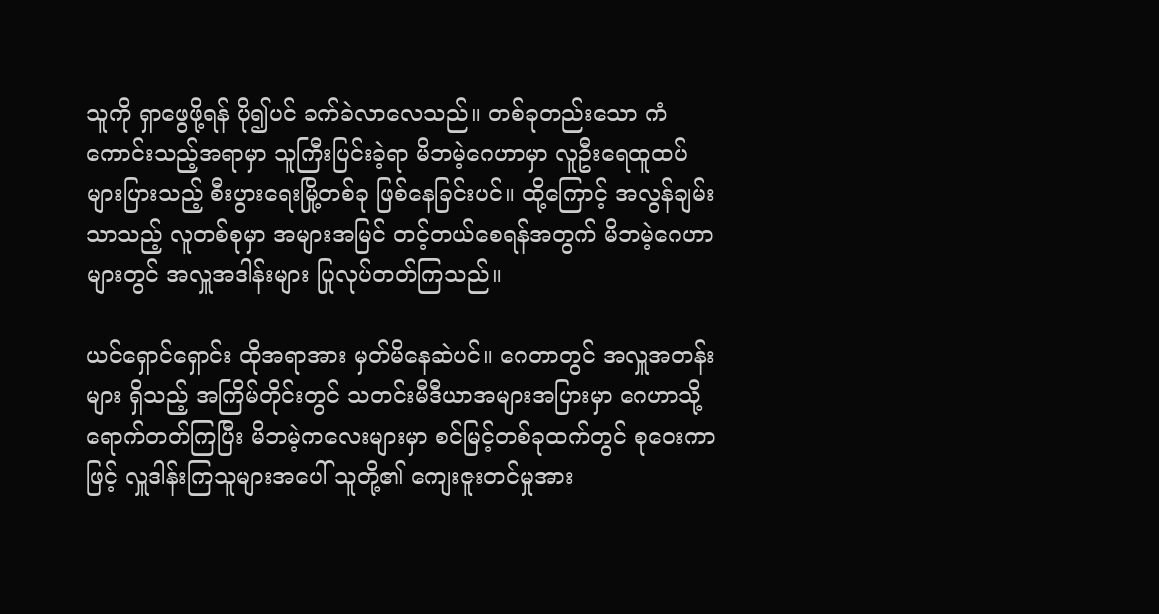သူကို ရှာဖွေဖို့ရန် ပို၍ပင် ခက်ခဲလာလေသည်။ တစ်ခုတည်းသော ကံကောင်းသည့်အရာမှာ သူကြီးပြင်းခဲ့ရာ မိဘမဲ့ဂေဟာမှာ လူဦးရေထူထပ်များပြားသည့် စီးပွားရေးမြို့တစ်ခု ဖြစ်နေခြင်းပင်။ ထို့ကြောင့် အလွန်ချမ်းသာသည့် လူတစ်စုမှာ အများအမြင် တင့်တယ်စေရန်အတွက် မိဘမဲ့ဂေဟာများတွင် အလှူအဒါန်းများ ပြုလုပ်တတ်ကြသည်။

ယင်ရှောင်ရှောင်း ထိုအရာအား မှတ်မိနေဆဲပင်။ ဂေတာတွင် အလှူအတန်းများ ရှိသည့် အကြိမ်တိုင်းတွင် သတင်းမီဒီယာအများအပြားမှာ ဂေဟာသို့ရောက်တတ်ကြပြီး မိဘမဲ့ကလေးများမှာ စင်မြင့်တစ်ခုထက်တွင် စုဝေးကာဖြင့် လှူဒါန်းကြသူများအပေါ် သူတို့၏ ကျေးဇူးတင်မှုအား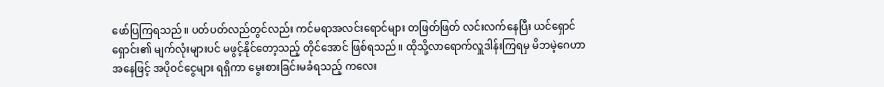ဖော်ပြကြရသည်။ ပတ်ပတ်လည်တွင်လည်း ကင်မရာအလင်းရောင်များ တဖြတ်ဖြတ် လင်းလက်နေပြီး ယင်ရှောင်ရှောင်း၏ မျက်လုံးများပင် မဖွင့်နိုင်တော့သည့် တိုင်အောင် ဖြစ်ရသည်။ ထိုသို့လာရောက်လှူဒါန်းကြရမှ မိဘမဲ့ဂေဟာအနေဖြင့် အပိုဝင်ငွေများ ရရှိကာ မွေးစားခြင်းမခံရသည့် ကလေး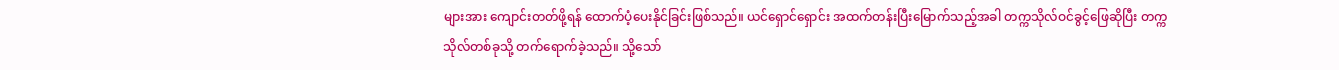များအား ကျောင်းတတ်ဖို့ရန် ထောက်ပံ့ပေးနိုင်ခြင်းဖြစ်သည်။ ယင်ရှောင်ရှောင်း အထက်တန်းပြီးမြောက်သည့်အခါ တက္ကသိုလ်ဝင်ခွင့်ဖြေဆိုပြီး တက္ကသိုလ်တစ်ခုသို့ တက်ရောက်ခဲ့သည်။ သို့သော်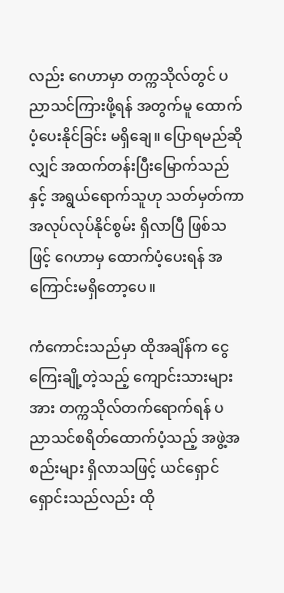လည်း ဂေဟာမှာ တက္ကသိုလ်တွင် ပညာသင်ကြားဖို့ရန် အတွက်မူ ထောက်ပံ့ပေးနိုင်ခြင်း မရှိချေ။ ပြောရမည်ဆိုလျှင် အထက်တန်းပြီးမြောက်သည်နှင့် အရွယ်ရောက်သူဟု သတ်မှတ်ကာ အလုပ်လုပ်နိုင်စွမ်း ရှိလာပြီ ဖြစ်သဖြင့် ဂေဟာမှ ထောက်ပံ့ပေးရန် အကြောင်းမရှိတော့ပေ။

ကံကောင်းသည်မှာ ထိုအချိန်က ငွေကြေးချို့တဲ့သည့် ကျောင်းသားများအား တက္ကသိုလ်တက်ရောက်ရန် ပညာသင်စရိတ်ထောက်ပံ့သည့် အဖွဲ့အစည်းများ ရှိလာသဖြင့် ယင်ရှောင်ရှောင်းသည်လည်း ထို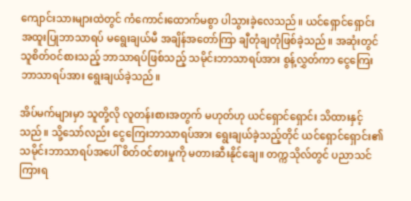ကျောင်းသားများထဲတွင် ကံကောင်းထောက်မစွာ ပါသွားခဲ့လေသည်။ ယင်ရှောင်ရှောင်း အထူးပြုဘာသာရပ် မရွေးချယ်မီ အချိန်အတော်ကြာ ချီတုံချတုံဖြစ်ခဲ့သည်။ အဆုံးတွင် သူစိတ်ဝင်စားသည့် ဘာသာရပ်ဖြစ်သည့် သမိုင်းဘာသာရပ်အား စွန့်လွှတ်ကာ ‌ငွေကြေးဘာသာရပ်အား ရွေးချယ်ခဲ့သည်။

အိပ်မက်များမှာ သူတို့လို လူတန်းစားအတွက် မဟုတ်ဟု ယင်ရှောင်ရှောင်း သိထားနှင့်သည်။ သို့သော်လည်း ငွေကြေးဘာသာရပ်အား ရွေးချယ်ခဲ့သည့်တိုင် ယင်ရှောင်ရှောင်း၏ သမိုင်းဘာသာရပ်အပေါ် စိတ်ဝင်စားမှုကို မတားဆီးနိုင်ချေ။ တက္ကသိုလ်တွင် ပညာသင်ကြားရ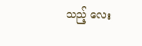သည့် လေး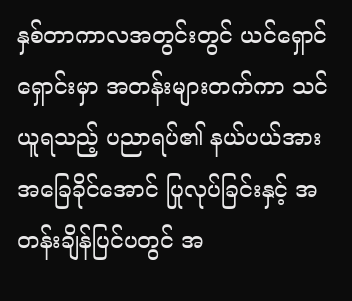နှစ်တာကာလအတွင်းတွင် ယင်ရှောင်ရှောင်းမှာ အတန်းများတက်ကာ သင်ယူရသည့် ပညာရပ်၏ နယ်ပယ်အား အခြေခိုင်အောင် ပြုလုပ်ခြင်းနှင့် အတန်းချိန်ပြင်ပတွင် အ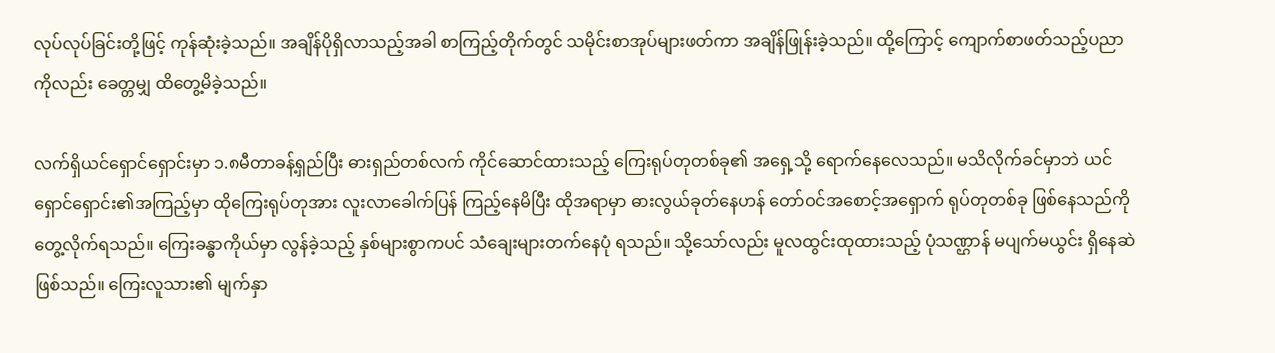လုပ်လုပ်ခြင်းတို့ဖြင့် ကုန်ဆုံးခဲ့သည်။ အချိန်ပိုရှိလာသည့်အခါ စာကြည့်တိုက်တွင် သမိုင်းစာအုပ်များဖတ်ကာ အချိန်ဖြုန်းခဲ့သည်။ ထို့ကြောင့် ကျောက်စာဖတ်သည့်ပညာကိုလည်း ခေတ္တမျှ ထိတွေ့မိခဲ့သည်။

လက်ရှိယင်ရှောင်ရှောင်းမှာ ၁.၈မီတာခန့်ရှည်ပြီး ဓားရှည်တစ်လက် ကိုင်ဆောင်ထားသည့် ကြေးရုပ်တုတစ်ခု၏ အရှေ့သို့ ရောက်နေလေသည်။ မသိလိုက်ခင်မှာဘဲ ယင်ရှောင်ရှောင်း၏အကြည့်မှာ ထိုကြေးရုပ်တုအား လူးလာခေါက်ပြန် ကြည့်နေမိပြီး ထိုအရာမှာ ဓားလွယ်ခုတ်နေဟန် တော်ဝင်အစောင့်အရှောက် ရုပ်တုတစ်ခု ဖြစ်နေသည်ကို‌ တွေ့လိုက်ရသည်။ ကြေးခန္ဓာကိုယ်မှာ လွန်ခဲ့သည့် နှစ်များစွာကပင် သံချေးများတက်နေပုံ ရသည်။ သို့သော်လည်း မူလထွင်းထုထားသည့် ပုံသဏ္ဌာန် မပျက်မယွင်း ရှိနေဆဲ ဖြစ်သည်။ ကြေးလူသား၏ မျက်နှာ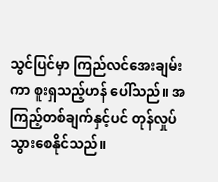သွင်ပြင်မှာ ကြည်လင်အေးချမ်းကာ စူးရှသည့်ဟန် ပေါ်သည်။ အကြည့်တစ်ချက်နှင့်ပင် တုန်လှုပ်သွားစေနိုင်သည်။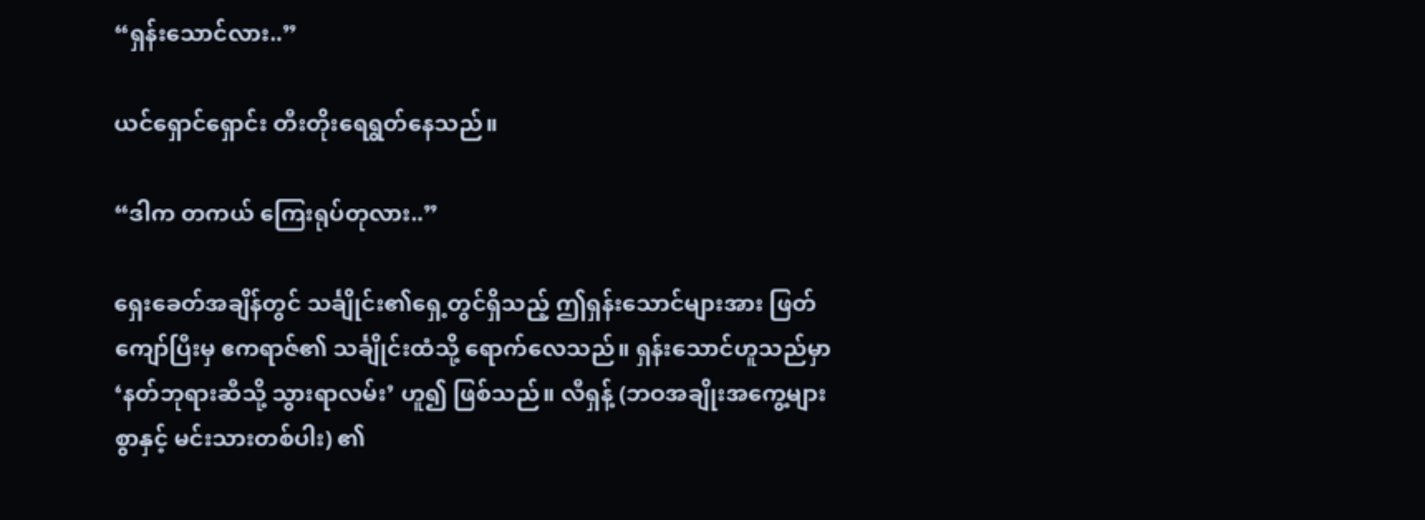“ရှန်းသောင်လား..”

ယင်ရှောင်ရှောင်း တီးတိုးရေရွတ်နေသည်။

“ဒါက တကယ် ကြေးရုပ်တုလား..”

ရှေးခေတ်အချိန်တွင် သင်္ချိုင်း၏ရှေ့တွင်ရှိသည့် ဤရှန်းသောင်များအား ဖြတ်ကျော်ပြီးမှ ဧကရာဇ်၏ သင်္ချိုင်းထံသို့ ရောက်လေသည်။ ရှန်းသောင်ဟူသည်မှာ ‘နတ်ဘုရားဆီသို့ သွားရာလမ်း’ ဟူ၍ ဖြစ်သည်။ လီရှန့် (ဘဝအချိုးအကွေ့များစွာနှင့် မင်းသားတစ်ပါး) ၏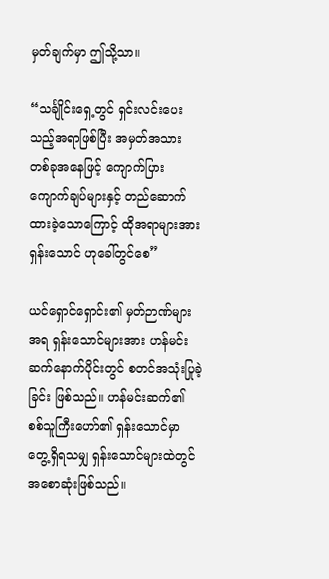မှတ်ချက်မှာ ဤသို့သာ။

“သင်္ချိုင်းရှေ့တွင် ရှင်းလင်းပေးသည့်အရာဖြစ်ပြီး အမှတ်အသား တစ်ခုအနေဖြင့် ကျောက်ပြား ကျောက်ချပ်များနှင့် တည်ဆောက်ထားခဲ့သောကြောင့် ထိုအရာများအား ရှန်းသောင် ဟုခေါ်တွင်စေ”

ယင်ရှောင်ရှောင်း၏ မှတ်ဉာဏ်များအရ ရှန်းသောင်များအား ဟန်မင်းဆက်နောက်ပိုင်းတွင် စတင်အသုံးပြုခဲ့ခြင်း ဖြစ်သည်။ ဟန်မင်းဆက်၏ စစ်သူကြီးဟော်၏ ရှန်းသောင်မှာ တွေ့ရှိရသမျှ ရှန်းသောင်များထဲတွင် အစောဆုံးဖြစ်သည်။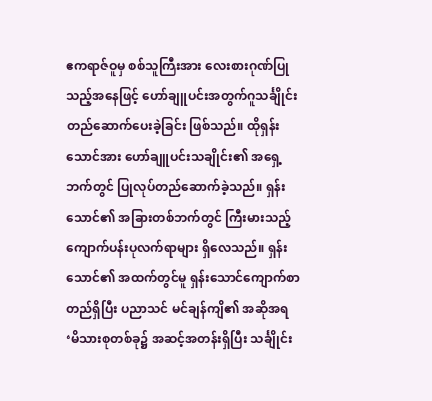ဧကရာဇ်ဝူမှ စစ်သူကြီးအား လေးစားဂုဏ်ပြုသည့်အနေဖြင့် ဟော်ချူပင်းအတွက်ဂူသင်္ချိုင်း တည်ဆောက်ပေးခဲ့ခြင်း ဖြစ်သည်။ ထိုရှန်းသောင်အား ဟော်ချူပင်းသချိုင်း၏ အရှေ့ဘက်တွင် ပြုလုပ်တည်ဆောက်ခဲ့သည်။ ရှန်းသောင်၏ အခြားတစ်ဘက်တွင် ကြီးမားသည့် ကျောက်ပန်းပုလက်ရာများ ရှိလေသည်။ ရှန်းသောင်၏ အထက်တွင်မူ ရှန်းသောင်ကျောက်စာ တည်ရှိပြီး ပညာသင် မင်ချန်ကျိ၏ အဆိုအရ ‘မိသားစုတစ်ခု၌ အဆင့်အတန်းရှိပြီး သင်္ချိုင်း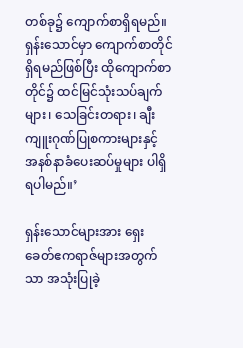တစ်ခု၌ ကျောက်စာရှိရမည်။ ရှန်းသောင်မှာ ကျောက်စာတိုင်ရှိရမည်ဖြစ်ပြီး ထိုကျောက်စာတိုင်၌ ထင်မြင်သုံးသပ်ချက်များ၊ သေခြင်းတရား၊ ချီးကျူးဂုဏ်ပြုစကားများနှင့် အနစ်နာခံပေးဆပ်မှုများ ပါရှိရပါမည်။’

ရှန်းသောင်များအား ရှေးခေတ်ဧကရာဇ်များအတွက်သာ အသုံးပြုခဲ့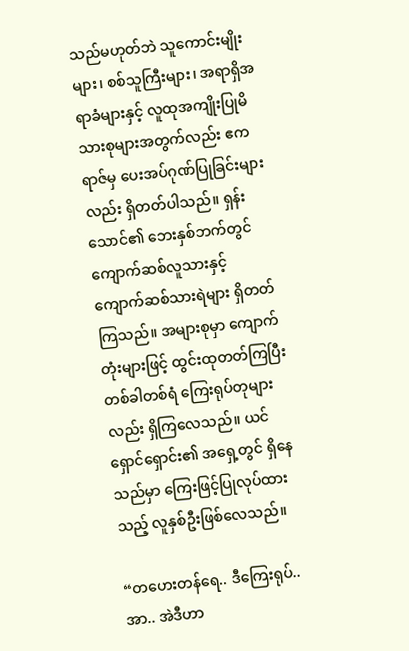သည်မဟုတ်ဘဲ သူကောင်းမျိုးများ၊ စစ်သူကြီးများ၊ အရာရှိအရာခံများနှင့် လူထုအကျိုးပြုမိသားစုများအတွက်လည်း ဧကရာဇ်မှ ပေးအပ်ဂုဏ်ပြုခြင်းများလည်း ရှိတတ်ပါသည်။ ရှန်းသောင်၏ ဘေးနှစ်ဘက်တွင် ကျောက်ဆစ်လူသားနှင့် ကျောက်ဆစ်သားရဲများ ရှိတတ်ကြသည်။ အများစုမှာ ကျောက်တုံးများဖြင့် ထွင်းထုတတ်ကြပြီး တစ်ခါတစ်ရံ ကြေးရုပ်တုများလည်း ရှိကြလေသည်။ ယင်ရှောင်ရှောင်း၏ အရှေ့တွင် ရှိနေသည်မှာ ကြေးဖြင့်ပြုလုပ်ထားသည့် လူနှစ်ဦးဖြစ်လေသည်။

“တဟေးတန်ရေ.. ဒီကြေးရုပ်.. အာ.. အဲဒီဟာ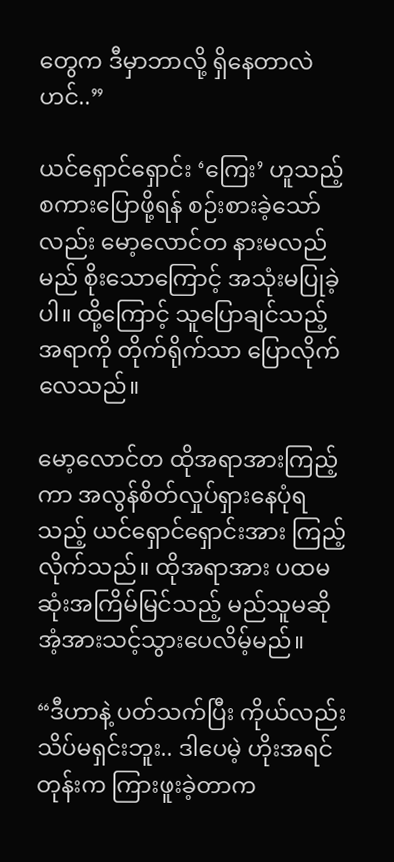တွေက ဒီမှာဘာလို့ ရှိနေတာလဲဟင်..”

ယင်ရှောင်ရှောင်း ‘ကြေး’ ဟူသည့်စကားပြောဖို့ရန် စဉ်းစားခဲ့သော်လည်း မော့လောင်တ နားမလည်မည် စိုးသောကြောင့် အသုံးမပြုခဲ့ပါ။ ထို့ကြောင့် သူပြောချင်သည့်အရာကို တိုက်ရိုက်သာ ပြောလိုက်လေသည်။

မော့လောင်တ ထိုအရာအားကြည့်ကာ အလွန်စိတ်လှုပ်ရှားနေပုံရသည့် ယင်ရှောင်ရှောင်းအား ကြည့်လိုက်သည်။ ထိုအရာအား ပထမဆုံးအကြိမ်မြင်သည့် မည်သူမဆို အံ့အားသင့်သွားပေလိမ့်မည်။

“ဒီဟာနဲ့ ပတ်သက်ပြီး ကိုယ်လည်း သိပ်မရှင်းဘူး.. ဒါပေမဲ့ ဟိုးအရင်တုန်းက ကြားဖူးခဲ့တာက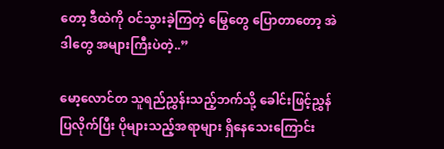တော့ ဒီထဲကို ဝင်သွားခဲ့ကြတဲ့ မြွေတွေ ပြောတာတော့ အဲဒါတွေ အများကြီးပဲတဲ့..”

မော့လောင်တ သူရည်ညွှန်းသည့်ဘက်သို့ ခေါင်းဖြင့်ညွှန်ပြလိုက်ပြီး ပိုများသည့်အရာများ ရှိနေသေးကြောင်း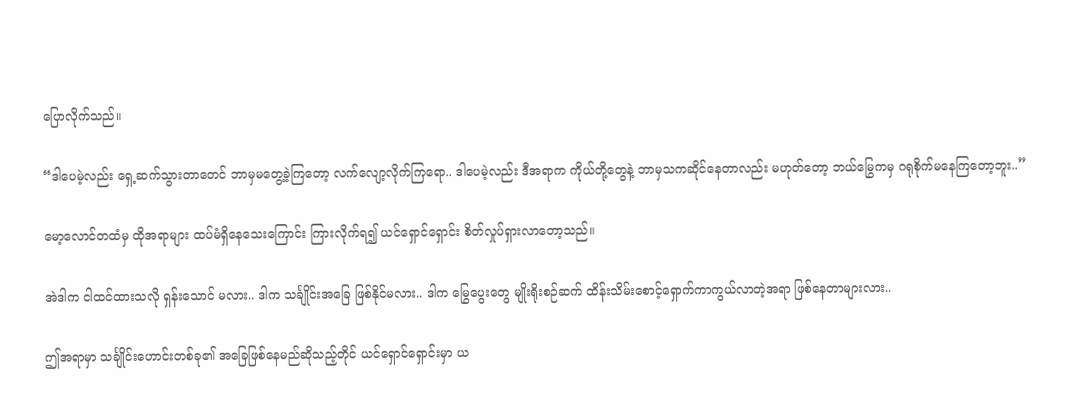ပြောလိုက်သည်။

“ဒါပေမဲ့လည်း ရှေ့ဆက်သွားတာတေင် ဘာမှမတွေ့ခဲ့ကြတော့ လက်လျော့လိုက်ကြရော.. ဒါပေမဲ့လည်း ဒီအရာက ကိုယ်တို့တွေနဲ့ ဘာမှသကဆိုင်နေတာလည်း မဟုတ်တော့ ဘယ်မြွေကမှ ဂရုစိုက်မနေကြတော့ဘူး..”

မော့လောင်တထံမှ ထိုအရာများ ထပ်မံရှိနေသေးကြောင်း ကြားလိုက်ရ၍ ယင်ရှောင်ရှောင်း စိတ်လှုပ်ရှားလာတော့သည်။

အဲဒါက ငါထင်ထားသလို ရှန်းသောင် မလား.. ဒါက သင်္ချိုင်းအခြေ ဖြစ်နိုင်မလား.. ဒါက မြွေပွေးတွေ မျိုးရိုးစဉ်ဆက် ထိန်းသိမ်းစောင့်ရှောက်ကာကွယ်လာတဲ့အရာ ဖြစ်နေတာများလား..

ဤအရာမှာ သင်္ချိုင်းဟောင်းတစ်ခု၏ အခြေဖြစ်နေမည်ဆိုသည့်တိုင် ယင်ရှောင်ရှောင်းမှာ ယ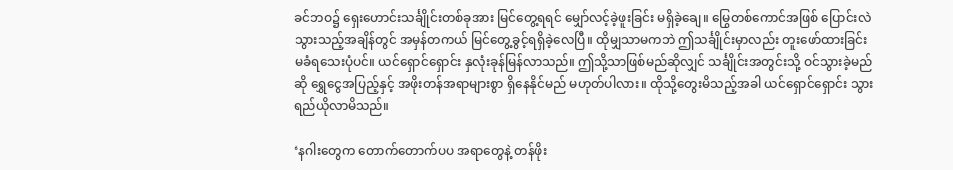ခင်ဘဝ၌ ရှေးဟောင်းသင်္ချိုင်းတစ်ခုအား မြင်တွေ့ရရင် မျှော်လင့်ခဲ့ဖူးခြင်း မရှိခဲ့ချေ။ မြွေတစ်ကောင်အဖြစ် ပြောင်းလဲသွားသည့်အချိန်တွင် အမှန်တကယ် မြင်တွေ့ခွင့်ရရှိခဲ့လေပြီ။ ထိုမျှသာမကဘဲ ဤသင်္ချိုင်းမှာလည်း တူးဖော်ထားခြင်း မခံရသေးပုံပင်။ ယင်ရှောင်ရှောင်း နှလုံးခုန်မြန်လာသည်။ ဤသို့သာဖြစ်မည်ဆိုလျှင် သင်္ချိုင်းအတွင်းသို့ ဝင်သွားခဲ့မည်ဆို ရွှေငွေအပြည့်နှင့် အဖိုးတန်အရာများစွာ ရှိနေနိုင်မည် မဟုတ်ပါလား။ ထိုသို့တွေးမိသည့်အခါ ယင်ရှောင်ရှောင်း သွားရည်ယိုလာမိသည်။

‘နဂါးတွေက တောက်တောက်ပပ အရာတွေနဲ့ တန်ဖိုး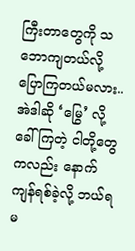ကြီးတာတွေကို သဘောကျတယ်လို့ ပြောကြတယ်မလား.. အဲဒါဆို ‘မြွေ’ လို့ ခေါ်ကြတဲ့ ငါတို့တွေကလည်း နောက်ကျန်ရစ်ခဲ့လို့ ဘယ်ရမ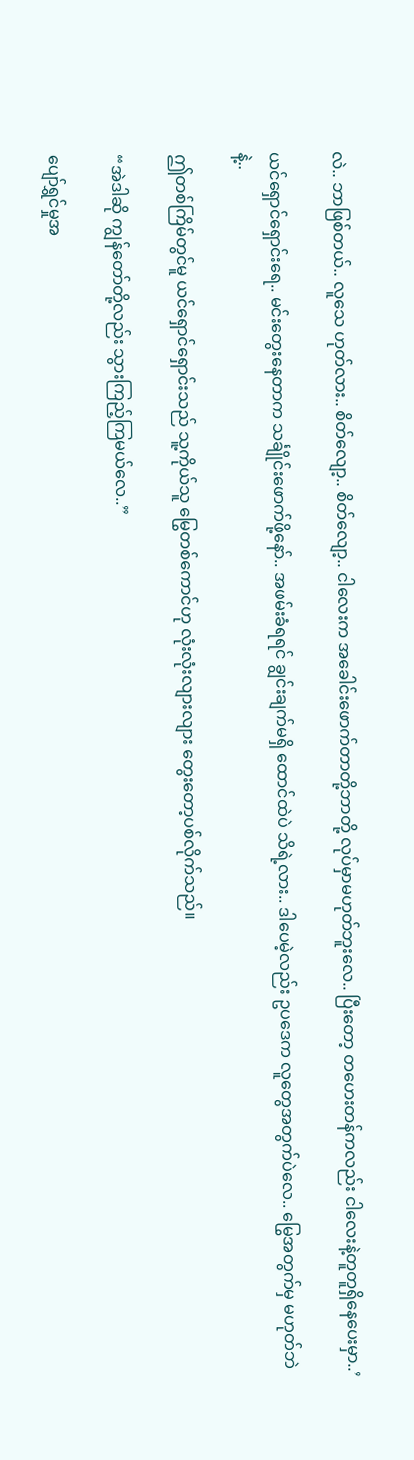လဲ.. ဘာဖြစ်တယ်.. လူသေ ဟုတ်လား.. စိတ်လျော့.. စိတ်လျော့.. ငါလေးက အခေါင်းဖောက်တာတို့ဘာတို့ လုပ်မှာမဟုတ်ဘူးလေ.. ပြီးတော့ တဟေးတန်ကလည်း ငါလေးနဲ့တူတူရှိနေပေးမှာ..’

ယင်ရှောင်ရှောင်းရေ.. မင်းတွေးနေတာက သင်္ချိုင်းဖောက်ဖို့နော်.. အဖမ်းခံရရင် ချွင်းချက်မရှိ ထောင်ထဲပဲ သိရဲ့လား.. ဒါပေမဲ့လည်း ဥပဒေက လူတွေအတွက်ပဲလေ.. မြွေအတွက်မှ မဟုတ်ဘဲနဲ့..

ဤတစ်ကြိမ်တွင်မူ ယင်ရှောင်ရှောင်းသည် သူ့ကိုယ်သူ မြွေတစ်ကောင်ဟု လုံးလုံးလျားလျား တွေးတော့ပစ်လိုက်သည်။

“အဲဒါဆို ကျွန်တော်တို့လည်း သွားကြည့်ကြမယ်လေ..”

ပျော်ရွှင်မှုအ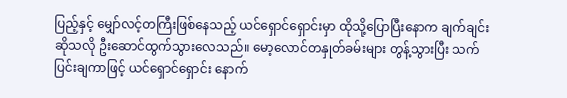ပြည့်နှင့် မျှော်လင့်တကြီးဖြစ်နေသည့် ယင်ရှောင်ရှောင်းမှာ ထိုသို့ပြောပြီးနောက ချက်ချင်းဆိုသလို ဦးဆောင်ထွက်သွားလေသည်။ မော့လောင်တနှုတ်ခမ်းများ တွန့်သွားပြီး သက်ပြင်းချကာဖြင့် ယင်ရှောင်ရှောင်း နောက်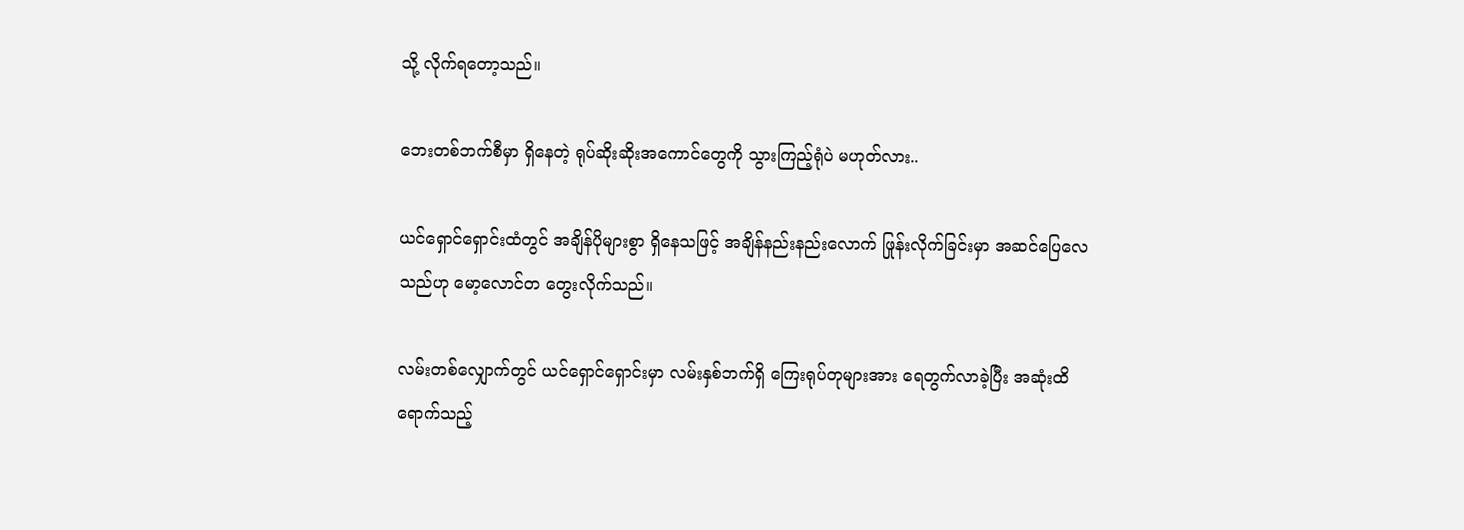သို့ လိုက်ရတော့သည်။

ဘေးတစ်ဘက်စီမှာ ရှိနေတဲ့ ရုပ်ဆိုးဆိုးအကောင်တွေကို သွားကြည့်ရုံပဲ မဟုတ်လား..

ယင်ရှောင်ရှောင်းထံတွင် အချိန်ပိုများစွာ ရှိနေသဖြင့် အချိန်နည်းနည်းလောက် ဖြုန်းလိုက်ခြင်းမှာ အဆင်ပြေလေသည်ဟု မော့လောင်တ တွေးလိုက်သည်။

လမ်းတစ်လျှောက်တွင် ယင်ရှောင်ရှောင်းမှာ လမ်းနှစ်ဘက်ရှိ ကြေးရုပ်တုများအား ရေတွက်လာခဲ့ပြီး အဆုံးထိ ရောက်သည့်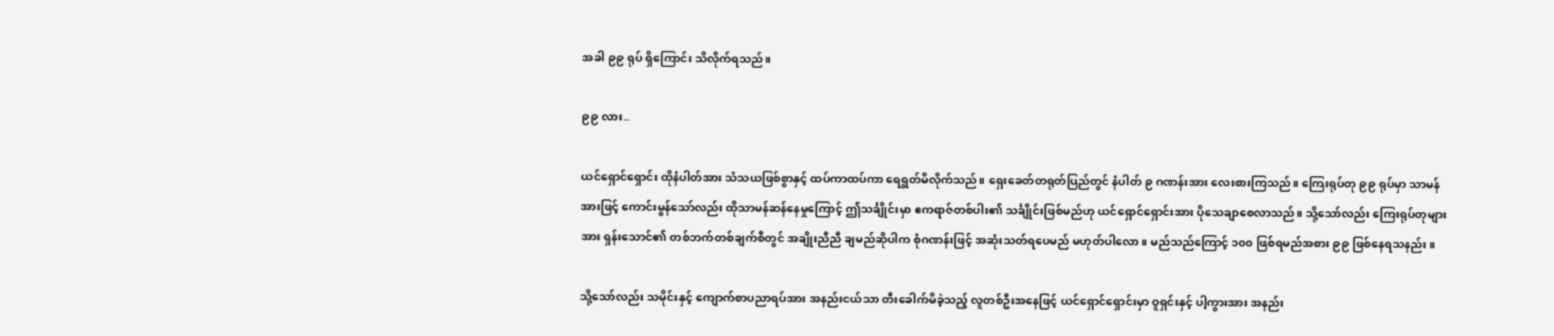အခါ ၉၉ ရုပ် ရှိကြောင်း သိလိုက်ရသည်။

၉၉ လား..

ယင်ရှောင်ရှောင်း ထိုနံပါတ်အား သံသယဖြစ်စွာနှင့် ထပ်ကာထပ်ကာ ရေရွတ်မိလိုက်သည်။ ရှေးခေတ်တရုတ်ပြည်တွင် နံပါတ် ၉ ဂဏန်းအား လေးစားကြသည်။ ကြေးရုပ်တု ၉၉ ရုပ်မှာ သာမန်အားဖြင့် ကောင်းမွန်သော်လည်း ထိုသာမန်ဆန်နေမှုကြောင့် ဤသင်္ချိုင်းမှာ ဧကရာဇ်တစ်ပါး၏ သင်္ချိုင်းဖြစ်မည်ဟု ယင်ရှောင်ရှောင်းအား ပိုသေချာစေလာသည်။ သို့သော်လည်း ကြေးရုပ်တုများအား ရှန်းသောင်၏ တစ်ဘက်တစ်ချက်စီတွင် အချိုးညီညီ ချမည်ဆိုပါက စုံဂဏန်းဖြင့် အဆုံးသတ်ရပေမည် မဟုတ်ပါလော။ မည်သည်ကြောင့် ၁၀၀ ဖြစ်ရမည်အစား ၉၉ ဖြစ်နေရသနည်း။

သို့သော်လည်း သမိုင်းနှင့် ကျောက်စာပညာရပ်အား အနည်းငယ်သာ တီးခေါက်မိခဲ့သည့် လူတစ်ဦးအနေဖြင့် ယင်ရှောင်ရှောင်းမှာ ဝူရှင်းနှင့် ပါ့ကွားအား အနည်း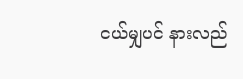ငယ်မျှပင် နားလည်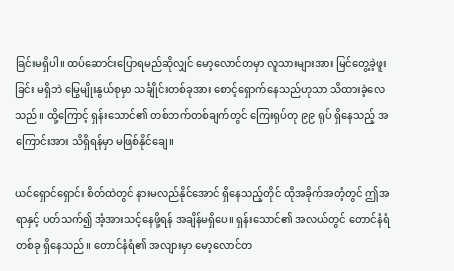ခြင်းမရှိပါ။ ထပ်ဆောင်းပြောရမည်ဆိုလျှင် မော့လောင်တမှာ လူသားများအား မြင်တွေ့ခဲ့ဖူးခြင်း မရှိဘဲ မြွေမျိုးနွယ်စုမှာ သင်္ချိုင်းတစ်ခုအား စောင့်ရှောက်နေသည်ဟုသာ သိထားခဲ့လေသည်။ ထို့ကြောင့် ရှန်းသောင်၏ တစ်ဘက်တစ်ချက်တွင် ကြေးရုပ်တု ၉၉ ရုပ် ရှိနေသည့် အကြောင်းအား သိရှိရန်မှာ မဖြစ်နိုင်ချေ။

ယင်ရှောင်ရှောင်း စိတ်ထဲတွင် နားမလည်နိုင်အောင် ရှိနေသည့်တိုင် ထိုအခိုက်အတံ့တွင် ဤအရာနှင့် ပတ်သက်၍ အံ့အားသင့်နေဖို့ရန် အချိန်မရှိပေ။ ရှန်းသောင်၏ အလယ်တွင် တောင်နံရံတစ်ခု ရှိနေသည်။ တောင်နံရံ၏ အလျားမှာ မော့လောင်တ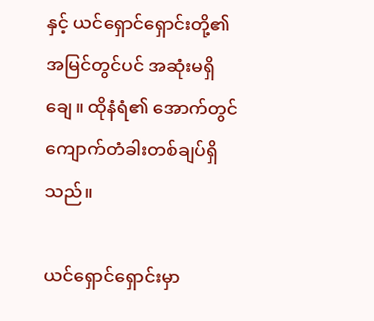နှင့် ယင်ရှောင်ရှောင်းတို့၏ အမြင်တွင်ပင် အဆုံးမရှိချေ။ ထိုနံရံ၏ အောက်တွင် ကျောက်တံခါးတစ်ချပ်ရှိသည်။

ယင်ရှောင်ရှောင်းမှာ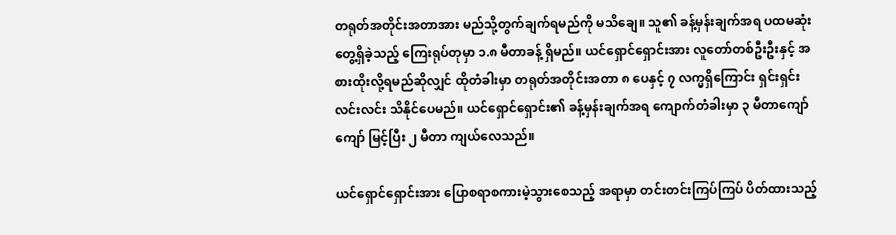တရုတ်အတိုင်းအတာအား မည်သို့တွက်ချက်ရမည်ကို မသိချေ။ သူ၏ ခန့်မှန်းချက်အရ ပထမဆုံး တွေ့ရှိခဲ့သည့် ကြေးရုပ်တုမှာ ၁.၈ မီတာခန့် ရှိမည်။ ယင်ရှောင်ရှောင်းအား လူတော်တစ်ဦးဦးနှင့် အစားထိုးလို့ရမည်ဆိုလျှင် ထိုတံခါးမှာ တရုတ်အတိုင်းအတာ ၈ ပေနှင့် ၇ လက္မရှိကြောင်း ရှင်းရှင်းလင်းလင်း သိနိုင်ပေမည်။ ယင်ရှောင်ရှောင်း၏ ခန့်မှန်းချက်အရ ကျောက်တံခါးမှာ ၃ မီတာကျော်ကျော် မြင့်ပြီး ၂ မီတာ ကျယ်လေသည်။

ယင်ရှောင်ရှောင်းအား ပြောစရာစကားမဲ့သွားစေသည့် အရာမှာ တင်းတင်းကြပ်ကြပ် ပိတ်ထားသည့်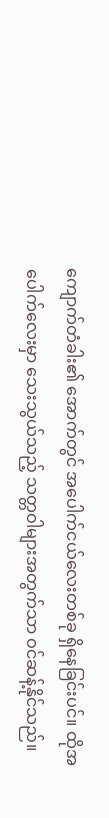ကျောက်တံခါး၏ အောက်တွင် အပေါက်ငယ်လေးတစ်ခု ရှိနေခြင်းပင်။ ထိုအပေါက်လေးမှာ သေးသွယ်သည့် သတ္တဝါများအတွက်သာ ဝင်ဆန့်နိုင်သည်။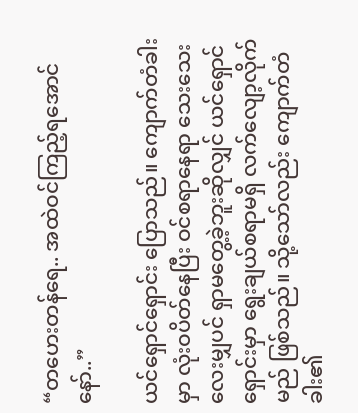“တဟေးတန်ရေ.. အထဲဝင်ကြည့်ရအောင်နော်..”

ယင်ရှောင်ရှောင်း ပြောသည်။ ကျောက်တံခါးမှာ လုံးဝပိတ်နေပြီး ဝင်စရာနေရာ သေးသေးလေးမျှပင် ရှာမတွေ့ခဲ့ဘူးဆိုလျှင် ယင်ရှောင်ရှောင်းမှာ ရွေးချယ်စရာမရှိ လက်လျော့လိုက်မည် ဖြစ်သည်။ သို့သော်လည်း ကျောက်တံခါး၏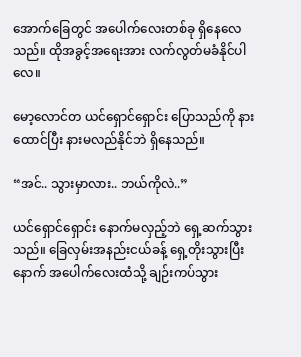အောက်ခြေတွင် အပေါက်လေးတစ်ခု ရှိနေလေသည်။ ထိုအခွင့်အရေးအား လက်လွတ်မခံနိုင်ပါလေ။

မော့လောင်တ ယင်ရှောင်ရှောင်း ပြောသည်ကို နားထောင်ပြီး နားမလည်နိုင်ဘဲ ရှိနေသည်။

“အင်.. သွားမှာလား.. ဘယ်ကိုလဲ..”

ယင်ရှောင်ရှောင်း နောက်မလှည့်ဘဲ ရှေ့ဆက်သွားသည်။ ခြေလှမ်းအနည်းငယ်ခန့် ရှေ့တိုးသွားပြီးနောက် အပေါက်လေးထံသို့ ချဉ်းကပ်သွား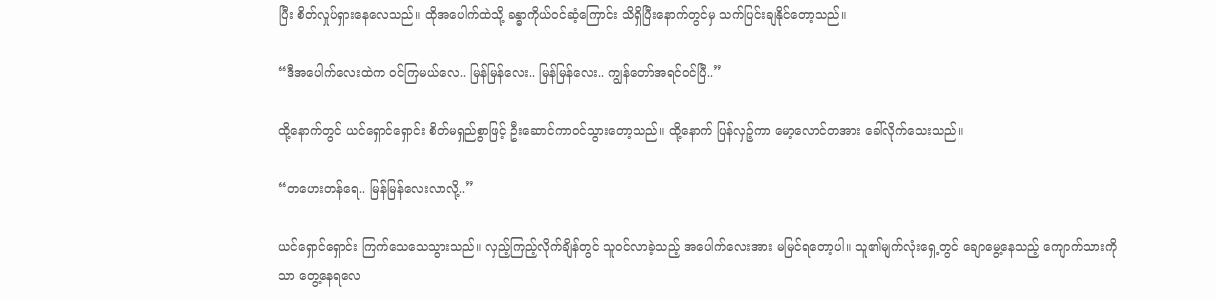ပြီး စိတ်လှုပ်ရှားနေလေသည်။ ထိုအပေါက်ထဲသို့ ခန္ဓာကိုယ်ဝင်ဆံ့ကြောင်း သိရှိပြီးနောက်တွင်မှ သက်ပြင်းချနိုင်တော့သည်။

“ဒီအပေါက်လေးထဲက ဝင်ကြမယ်လေ.. မြန်မြန်လေး.. မြန်မြန်လေး.. ကျွန်တော်အရင်ဝင်ပြီ..”

ထို့နောက်တွင် ယင်ရှောင်ရှောင်း စိတ်မရှည်စွာဖြင့် ဦးဆောင်ကာဝင်သွားတော့သည်။ ထို့နောက် ပြန်လှဉ့်ကာ မော့လောင်တအား ခေါ်လိုက်သေးသည်။

“တဟေးတန်ရေ.. မြန်မြန်လေးလာလို့..”

ယင်ရှောင်ရှောင်း ကြက်သေသေသွားသည်။ လှည့်ကြည့်လိုက်ချိန်တွင် သူဝင်လာခဲ့သည့် အပေါက်လေးအား မမြင်ရတော့ပါ။ သူ၏မျက်လုံးရှေ့တွင် ချောမွေ့နေသည့် ကျောက်သားကိုသာ တွေ့နေရလေ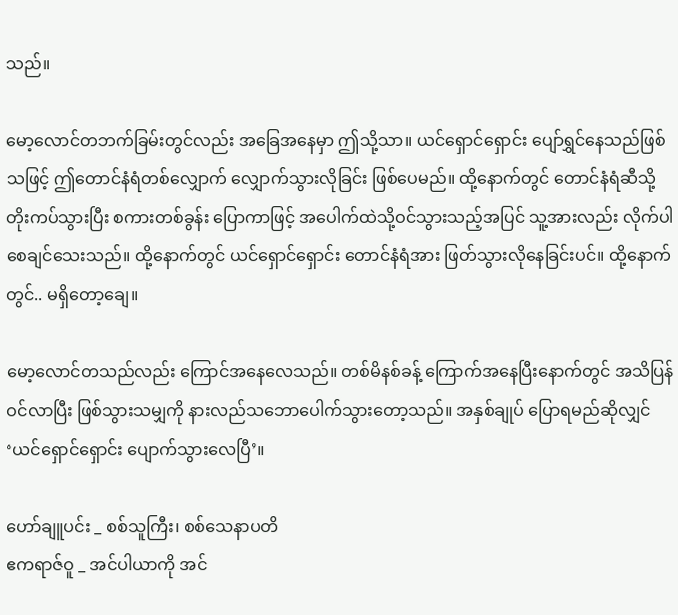သည်။

မော့လောင်တဘက်ခြမ်းတွင်လည်း အခြေအနေမှာ ဤသို့သာ။ ယင်ရှောင်ရှောင်း ပျော်ရွှင်နေသည်ဖြစ်သဖြင့် ဤတောင်နံရံတစ်လျှောက် လျှောက်သွားလိုခြင်း ဖြစ်ပေမည်။ ထို့နောက်တွင် တောင်နံရံဆီသို့ တိုးကပ်သွားပြီး စကားတစ်ခွန်း ပြောကာဖြင့် အပေါက်ထဲသို့ဝင်သွားသည့်အပြင် သူ့အားလည်း လိုက်ပါစေချင်သေးသည်။ ထို့နောက်တွင် ယင်ရှောင်ရှောင်း တောင်နံရံအား ဖြတ်သွားလိုနေခြင်းပင်။ ထို့နောက်တွင်.. မရှိတော့ချေ။

မော့လောင်တသည်လည်း ကြောင်အနေလေသည်။ တစ်မိနစ်ခန့် ကြောက်အနေပြီးနောက်တွင် အသိပြန်ဝင်လာပြီး ဖြစ်သွားသမျှကို နားလည်သဘောပေါက်သွားတော့သည်။ အနှစ်ချုပ် ပြောရမည်ဆိုလျှင် ‘ယင်ရှောင်ရှောင်း ပျောက်သွားလေပြီ’။

ဟော်ချူပင်း _ စစ်သူကြီး၊ စစ်သေနာပတိ
ဧကရာဇ်ဝူ _ အင်ပါယာကို အင်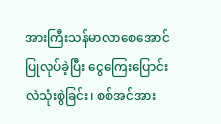အားကြီးသန်မာလာစေအောင် ပြုလုပ်ခဲ့ပြီး ငွေကြေးပြောင်းလဲသုံးစွဲခြင်း၊ စစ်အင်အား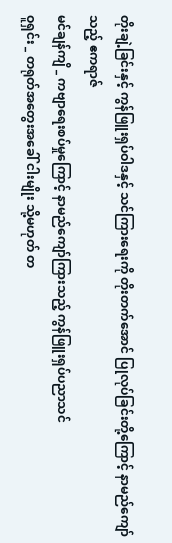တိုးချဲ့ခြင်းနှင့် ကွန်ဖြူးရှပ်ဝါဒနှင့် သင်ကြားရေးကို တိုးတက်အောင် ပြုလုပ်ခြင်းတို့ကြောင့် နာမည်ကျော်သည့် ဧကရာဇ်
မင်ချန်ကျိ _ ကဗျာရေးစပ်မှုကြောင့် နာမည်ကျော်ကြားသည့် ကွန်ဖြူးရှပ်ပညာသင်
ဝူရှင်း _ တရုတ်အတွေးအခေါ် ငါးမျိုး သို့မဟုတ် တ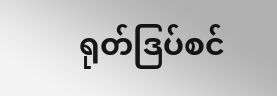ရုတ်ဒြပ်စင်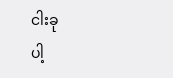ငါးခု
ပါ့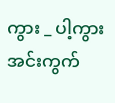ကွား _ ပါ့ကွားအင်းကွက်